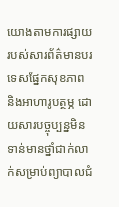យោងតាមការផ្សាយរបស់សារព័ត៌មានបរទេសផ្នែកសុខភាព និងអាហារូបត្ថម្ភ ដោយសារបច្ចុប្បន្នមិនទាន់មានថ្នាំជាក់លាក់សម្រាប់ព្យាបាលជំ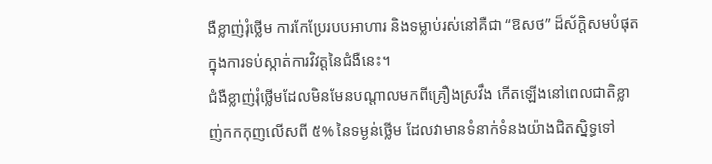ងឺខ្លាញ់រុំថ្លើម ការកែប្រែរបបអាហារ និងទម្លាប់រស់នៅគឺជា “ឱសថ” ដ៏ស័ក្តិសមបំផុតក្នុងការទប់ស្កាត់ការវិវត្តនៃជំងឺនេះ។
ជំងឺខ្លាញ់រុំថ្លើមដែលមិនមែនបណ្ដាលមកពីគ្រឿងស្រវឹង កើតឡើងនៅពេលជាតិខ្លាញ់កកកុញលើសពី ៥% នៃទម្ងន់ថ្លើម ដែលវាមានទំនាក់ទំនងយ៉ាងជិតស្និទ្ធទៅ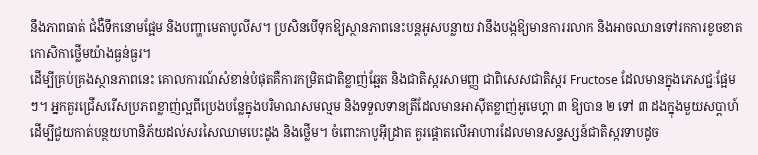នឹងភាពធាត់ ជំងឺទឹកនោមផ្អែម និងបញ្ហាមេតាបូលីស។ ប្រសិនបើទុកឱ្យស្ថានភាពនេះបន្តអូសបន្លាយ វានឹងបង្កឱ្យមានការរលាក និងអាចឈានទៅរកការខូចខាតកោសិកាថ្លើមយ៉ាងធ្ងន់ធ្ងរ។
ដើម្បីគ្រប់គ្រងស្ថានភាពនេះ គោលការណ៍សំខាន់បំផុតគឺការកម្រិតជាតិខ្លាញ់ឆ្អែត និងជាតិស្ករសាមញ្ញ ជាពិសេសជាតិស្ករ Fructose ដែលមានក្នុងភេសជ្ជៈផ្អែមៗ។ អ្នកគួរជ្រើសរើសប្រភពខ្លាញ់ល្អពីប្រេងបន្លែក្នុងបរិមាណសមល្មម និងទទួលទានត្រីដែលមានអាស៊ីតខ្លាញ់អូមេហ្គា ៣ ឱ្យបាន ២ ទៅ ៣ ដងក្នុងមួយសប្តាហ៍ ដើម្បីជួយកាត់បន្ថយហានិភ័យដល់សរសៃឈាមបេះដូង និងថ្លើម។ ចំពោះកាបូអ៊ីដ្រាត គួរផ្ដោតលើអាហារដែលមានសន្ទស្សន៍ជាតិស្ករទាបដូច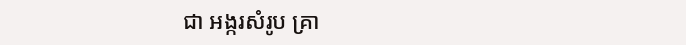ជា អង្ករសំរូប គ្រា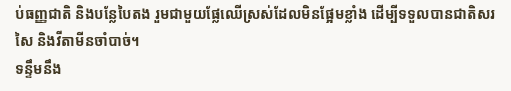ប់ធញ្ញជាតិ និងបន្លែបៃតង រួមជាមួយផ្លែឈើស្រស់ដែលមិនផ្អែមខ្លាំង ដើម្បីទទួលបានជាតិសរសៃ និងវីតាមីនចាំបាច់។
ទន្ទឹមនឹង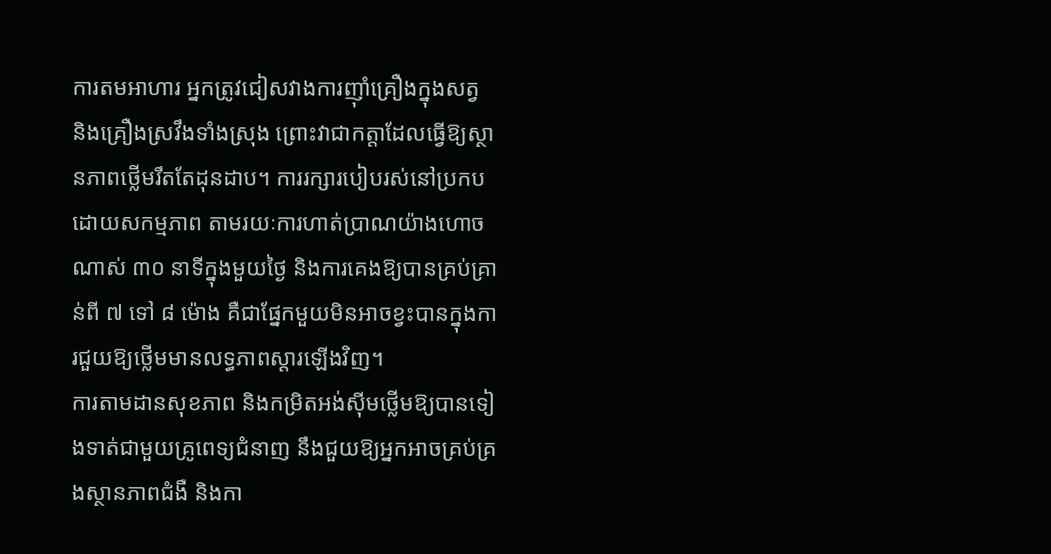ការតមអាហារ អ្នកត្រូវជៀសវាងការញ៉ាំគ្រឿងក្នុងសត្វ និងគ្រឿងស្រវឹងទាំងស្រុង ព្រោះវាជាកត្តាដែលធ្វើឱ្យស្ថានភាពថ្លើមរឹតតែដុនដាប។ ការរក្សារបៀបរស់នៅប្រកបដោយសកម្មភាព តាមរយៈការហាត់ប្រាណយ៉ាងហោចណាស់ ៣០ នាទីក្នុងមួយថ្ងៃ និងការគេងឱ្យបានគ្រប់គ្រាន់ពី ៧ ទៅ ៨ ម៉ោង គឺជាផ្នែកមួយមិនអាចខ្វះបានក្នុងការជួយឱ្យថ្លើមមានលទ្ធភាពស្ដារឡើងវិញ។
ការតាមដានសុខភាព និងកម្រិតអង់ស៊ីមថ្លើមឱ្យបានទៀងទាត់ជាមួយគ្រូពេទ្យជំនាញ នឹងជួយឱ្យអ្នកអាចគ្រប់គ្រងស្ថានភាពជំងឺ និងកា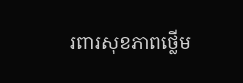រពារសុខភាពថ្លើម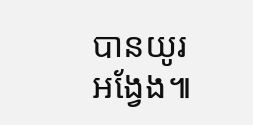បានយូរអង្វែង៕